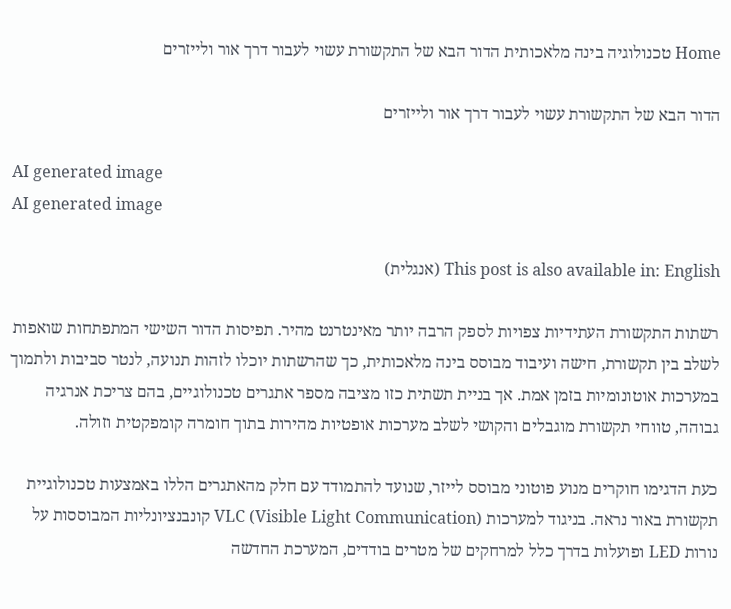Home טכנולוגיה בינה מלאכותית הדור הבא של התקשורת עשוי לעבור דרך אור ולייזרים

הדור הבא של התקשורת עשוי לעבור דרך אור ולייזרים

AI generated image
AI generated image

This post is also available in: English (אנגלית)

רשתות התקשורת העתידיות צפויות לספק הרבה יותר מאינטרנט מהיר. תפיסות הדור השישי המתפתחות שואפות לשלב בין תקשורת, חישה ועיבוד מבוסס בינה מלאכותית, כך שהרשתות יוכלו לזהות תנועה, לנטר סביבות ולתמוך במערכות אוטונומיות בזמן אמת. אך בניית תשתית כזו מציבה מספר אתגרים טכנולוגיים, בהם צריכת אנרגיה גבוהה, טווחי תקשורת מוגבלים והקושי לשלב מערכות אופטיות מהירות בתוך חומרה קומפקטית וזולה.

כעת הדגימו חוקרים מנוע פוטוני מבוסס לייזר, שנועד להתמודד עם חלק מהאתגרים הללו באמצעות טכנולוגיית תקשורת באור נראה. בניגוד למערכות VLC (Visible Light Communication) קונבנציונליות המבוססות על נורות LED ופועלות בדרך כלל למרחקים של מטרים בודדים, המערכת החדשה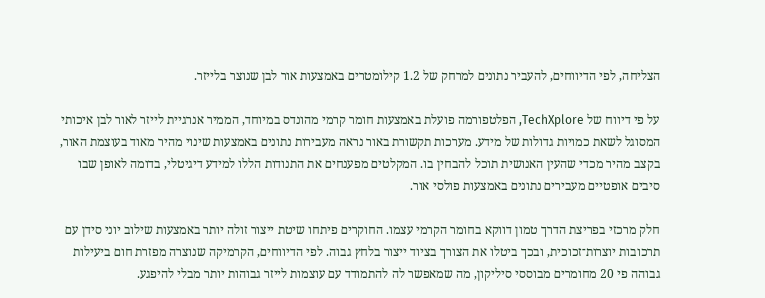הצליחה, לפי הדיווחים, להעביר נתונים למרחק של 1.2 קילומטרים באמצעות אור לבן שנוצר בלייזר.

על פי דיווח של TechXplore, הפלטפורמה פועלת באמצעות חומר קרמי מהונדס במיוחד, הממיר אנרגיית לייזר לאור לבן איכותי המסוגל לשאת כמויות גדולות של מידע. מערכות תקשורת באור נראה מעבירות נתונים באמצעות שינוי מהיר מאוד בעוצמת האור, בקצב מהיר מכדי שהעין האנושית תוכל להבחין בו. המקלטים מפענחים את התנודות הללו למידע דיגיטלי, בדומה לאופן שבו סיבים אופטיים מעבירים נתונים באמצעות פולסי אור.

חלק מרכזי בפריצת הדרך טמון דווקא בחומר הקרמי עצמו. החוקרים פיתחו שיטת ייצור זולה יותר באמצעות שילוב יוני סידן עם תרכובות יוצרות־זכוכית, ובכך ביטלו את הצורך בציוד ייצור בלחץ גבוה. לפי הדיווחים, הקרמיקה שנוצרה מפזרת חום ביעילות גבוהה פי 20 מחומרים מבוססי סיליקון, מה שמאפשר לה להתמודד עם עוצמות לייזר גבוהות יותר מבלי להיפגע.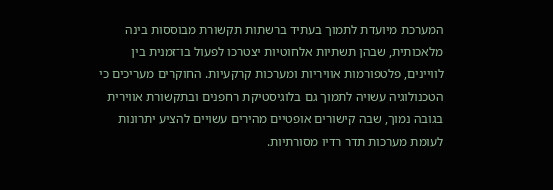המערכת מיועדת לתמוך בעתיד ברשתות תקשורת מבוססות בינה מלאכותית, שבהן תשתיות אלחוטיות יצטרכו לפעול בו־זמנית בין לוויינים, פלטפורמות אוויריות ומערכות קרקעיות. החוקרים מעריכים כי הטכנולוגיה עשויה לתמוך גם בלוגיסטיקת רחפנים ובתקשורת אווירית בגובה נמוך, שבה קישורים אופטיים מהירים עשויים להציע יתרונות לעומת מערכות תדר רדיו מסורתיות.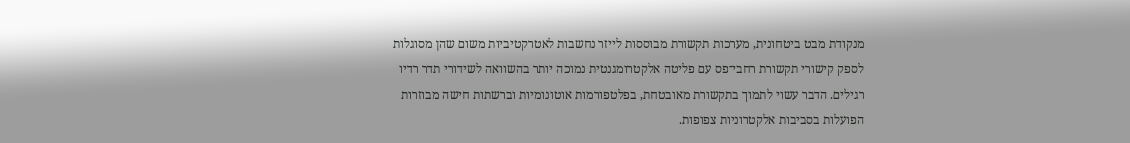מנקודת מבט ביטחונית, מערכות תקשורת מבוססות לייזר נחשבות לאטרקטיביות משום שהן מסוגלות לספק קישורי תקשורת רחבי־פס עם פליטה אלקטרומגנטית נמוכה יותר בהשוואה לשידורי תדר רדיו רגילים. הדבר עשוי לתמוך בתקשורת מאובטחת, בפלטפורמות אוטונומיות וברשתות חישה מבוזרות הפועלות בסביבות אלקטרוניות צפופות.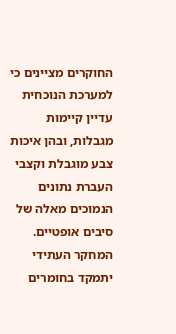החוקרים מציינים כי למערכת הנוכחית עדיין קיימות מגבלות, ובהן איכות צבע מוגבלת וקצבי העברת נתונים הנמוכים מאלה של סיבים אופטיים. המחקר העתידי יתמקד בחומרים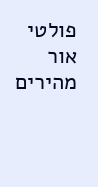פולטי אור מהירים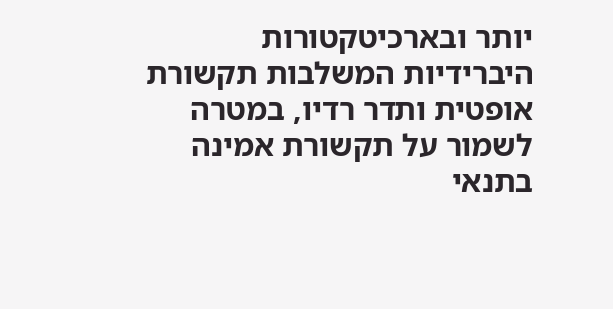יותר ובארכיטקטורות היברידיות המשלבות תקשורת אופטית ותדר רדיו, במטרה לשמור על תקשורת אמינה בתנאי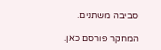סביבה משתנים.

המחקר פורסם כאן.